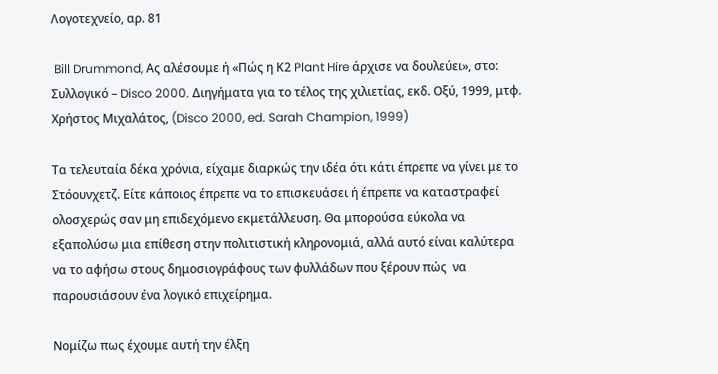Λογοτεχνείο, αρ. 81

 Bill Drummond, Ας αλέσουμε ή «Πώς η Κ2 Plant Hire άρχισε να δουλεύει», στο: Συλλογικό – Disco 2000. Διηγήματα για το τέλος της χιλιετίας, εκδ. Οξύ, 1999, μτφ. Χρήστος Μιχαλάτος, (Disco 2000, ed. Sarah Champion, 1999)

Τα τελευταία δέκα χρόνια, είχαμε διαρκώς την ιδέα ότι κάτι έπρεπε να γίνει με το Στόουνχετζ. Είτε κάποιος έπρεπε να το επισκευάσει ή έπρεπε να καταστραφεί ολοσχερώς σαν μη επιδεχόμενο εκμετάλλευση. Θα μπορούσα εύκολα να εξαπολύσω μια επίθεση στην πολιτιστική κληρονομιά, αλλά αυτό είναι καλύτερα να το αφήσω στους δημοσιογράφους των φυλλάδων που ξέρουν πώς  να παρουσιάσουν ένα λογικό επιχείρημα.

Νομίζω πως έχουμε αυτή την έλξη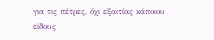για τις πέτρες, όχι εξαιτίας κάποιου είδους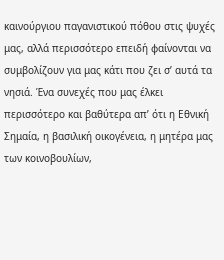καινούργιου παγανιστικού πόθου στις ψυχές μας, αλλά περισσότερο επειδή φαίνονται να συμβολίζουν για μας κάτι που ζει σ’ αυτά τα νησιά. Ένα συνεχές που μας έλκει περισσότερο και βαθύτερα απ’ ότι η Εθνική Σημαία, η βασιλική οικογένεια, η μητέρα μας των κοινοβουλίων,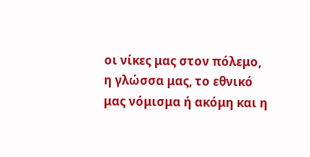οι νίκες μας στον πόλεμο, η γλώσσα μας, το εθνικό μας νόμισμα ή ακόμη και η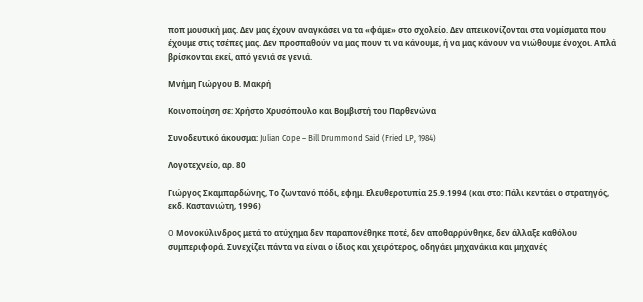ποπ μουσική μας. Δεν μας έχουν αναγκάσει να τα «φάμε» στο σχολείο. Δεν απεικονίζονται στα νομίσματα που έχουμε στις τσέπες μας. Δεν προσπαθούν να μας πουν τι να κάνουμε, ή να μας κάνουν να νιώθουμε ένοχοι. Απλά βρίσκονται εκεί, από γενιά σε γενιά.

Μνήμη Γιώργου Β. Μακρή

Κοινοποίηση σε: Χρήστο Χρυσόπουλο και Βομβιστή του Παρθενώνα

Συνοδευτικό άκουσμα: Julian Cope – Bill Drummond Said (Fried LP, 1984)

Λογοτεχνείο, αρ. 80

Γιώργος Σκαμπαρδώνης, Το ζωντανό πόδι, εφημ. Ελευθεροτυπία 25.9.1994 (και στο: Πάλι κεντάει ο στρατηγός, εκδ. Καστανιώτη, 1996)

O Μονοκύλινδρος μετά το ατύχημα δεν παραπονέθηκε ποτέ, δεν αποθαρρύνθηκε, δεν άλλαξε καθόλου συμπεριφορά. Συνεχίζει πάντα να είναι ο ίδιος και χειρότερος, οδηγάει μηχανάκια και μηχανές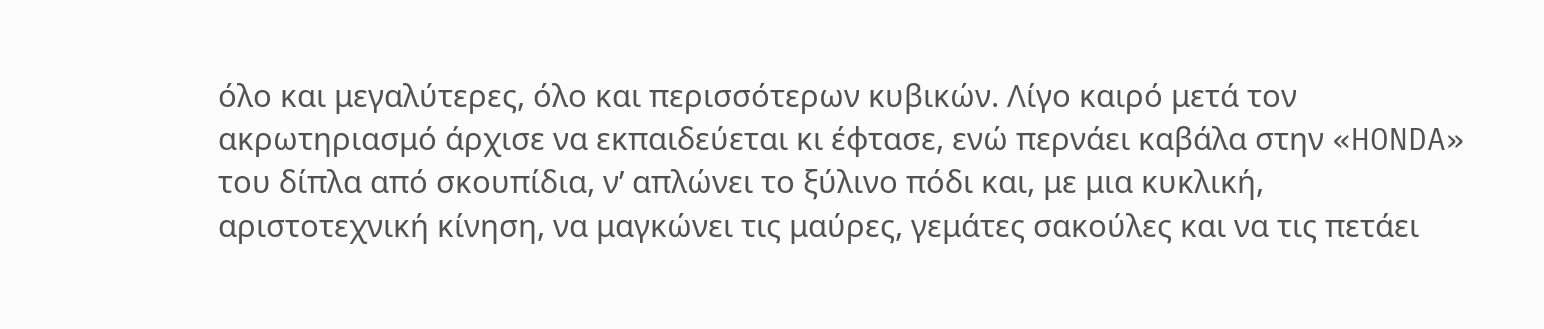όλο και μεγαλύτερες, όλο και περισσότερων κυβικών. Λίγο καιρό μετά τον ακρωτηριασμό άρχισε να εκπαιδεύεται κι έφτασε, ενώ περνάει καβάλα στην «HONDA» του δίπλα από σκουπίδια, ν’ απλώνει το ξύλινο πόδι και, με μια κυκλική, αριστοτεχνική κίνηση, να μαγκώνει τις μαύρες, γεμάτες σακούλες και να τις πετάει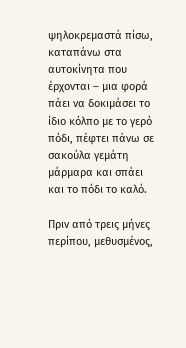ψηλοκρεμαστά πίσω, καταπάνω στα αυτοκίνητα που έρχονται – μια φορά πάει να δοκιμάσει το ίδιο κόλπο με το γερό πόδι, πέφτει πάνω σε σακούλα γεμάτη  μάρμαρα και σπάει και το πόδι το καλό.

Πριν από τρεις μήνες περίπου, μεθυσμένος,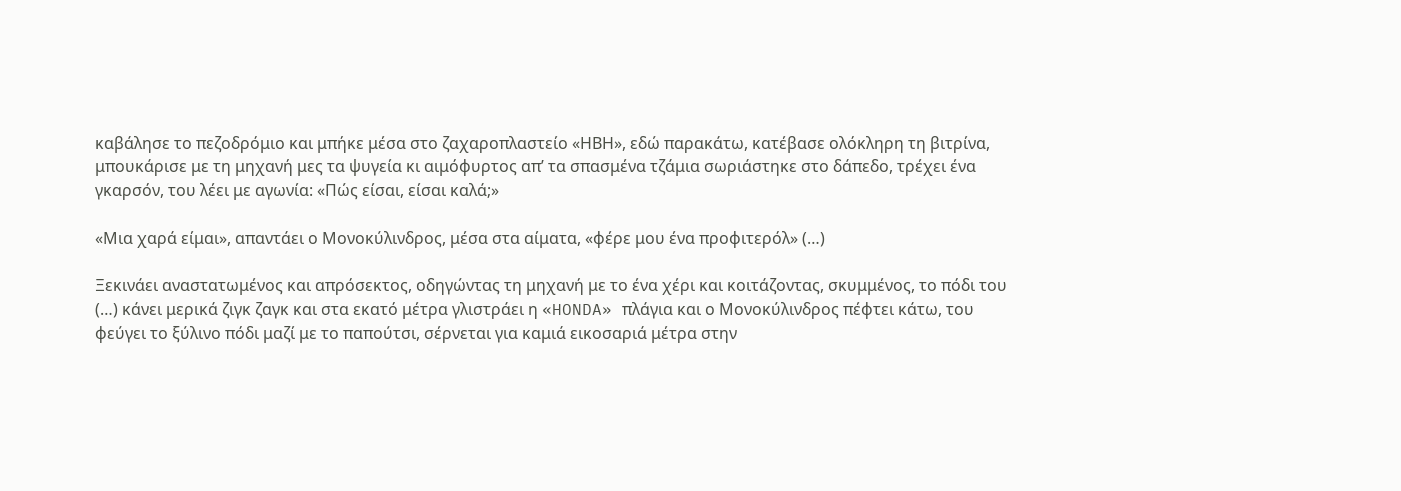καβάλησε το πεζοδρόμιο και μπήκε μέσα στο ζαχαροπλαστείο «ΗΒΗ», εδώ παρακάτω, κατέβασε ολόκληρη τη βιτρίνα, μπουκάρισε με τη μηχανή μες τα ψυγεία κι αιμόφυρτος απ’ τα σπασμένα τζάμια σωριάστηκε στο δάπεδο, τρέχει ένα γκαρσόν, του λέει με αγωνία: «Πώς είσαι, είσαι καλά;»

«Μια χαρά είμαι», απαντάει ο Μονοκύλινδρος, μέσα στα αίματα, «φέρε μου ένα προφιτερόλ» (…)

Ξεκινάει αναστατωμένος και απρόσεκτος, οδηγώντας τη μηχανή με το ένα χέρι και κοιτάζοντας, σκυμμένος, το πόδι του (…) κάνει μερικά ζιγκ ζαγκ και στα εκατό μέτρα γλιστράει η «HONDA» πλάγια και ο Μονοκύλινδρος πέφτει κάτω, του φεύγει το ξύλινο πόδι μαζί με το παπούτσι, σέρνεται για καμιά εικοσαριά μέτρα στην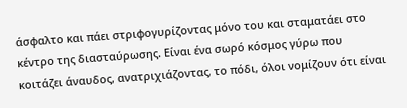άσφαλτο και πάει στριφογυρίζοντας μόνο του και σταματάει στο κέντρο της διασταύρωσης. Είναι ένα σωρό κόσμος γύρω που κοιτάζει άναυδος, ανατριχιάζοντας, το πόδι, όλοι νομίζουν ότι είναι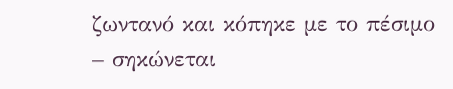ζωντανό και κόπηκε με το πέσιμο – σηκώνεται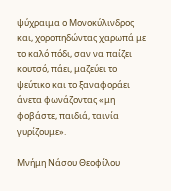ψύχραιμα ο Μονοκύλινδρος και, χοροπηδώντας χαρωπά με το καλό πόδι, σαν να παίζει κουτσό, πάει, μαζεύει το ψεύτικο και το ξαναφοράει άνετα φωνάζοντας «μη φοβάστε, παιδιά, ταινία γυρίζουμε».

Μνήμη Νάσου Θεοφίλου